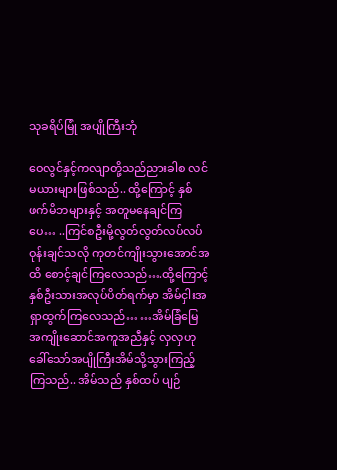သုခရိပ်မြုံ အပျိုကြီးဘုံ

ဝေလွင်နှင့်ကလျာတို့သည်ညားခါစ လင်မယားများဖြစ်သည်.. ထို့ကြောင့် နှစ်ဖက်မိဘများနှင့် အတူမနေချင်ကြပေ… ..ကြင်စဦးမို့လွတ်လွတ်လပ်လပ်ဝုန်းချင်သလို ကုတင်ကျိုးသွားအောင်အထိ စောင့်ချင်ကြလေသည်….ထို့ကြောင့်နှစ်ဦးသားအလုပ်ပိတ်ရက်မှာ အိမ်ငှါးအရှာထွက်ကြလေသည်… …အိမ်ခြံမြေအကျိုးဆောင်အကူအညီနှင့် လှလှဟုခေါ်သော်အပျိုကြီးအိမ်သို့သွားကြည့်ကြသည်.. အိမ်သည် နှစ်ထပ် ပျဉ်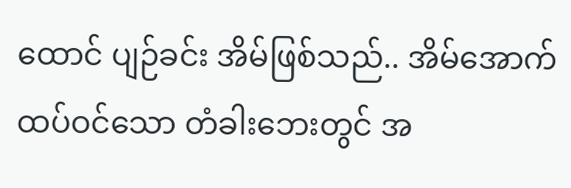ထောင် ပျဉ်ခင်း အိမ်ဖြစ်သည်.. အိမ်အောက်ထပ်ဝင်သော တံခါးဘေးတွင် အ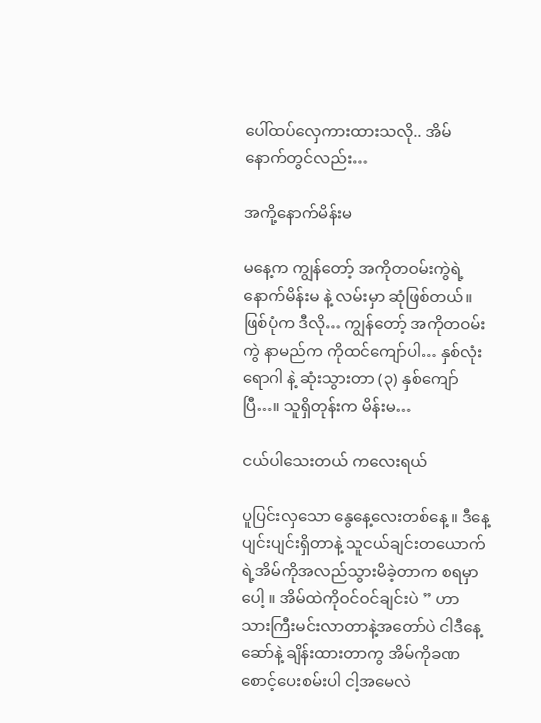ပေါ်ထပ်လှေကားထားသလို.. အိမ်နောက်တွင်လည်း…

အကို့နောက်မိန်းမ

မနေ့က ကျွန်တော့် အကိုတဝမ်းကွဲရဲ့ နောက်မိန်းမ နဲ့ လမ်းမှာ ဆုံဖြစ်တယ်။ ဖြစ်ပုံက ဒီလို… ကျွန်တော့် အကိုတဝမ်းကွဲ နာမည်က ကိုထင်ကျော်ပါ… နှစ်လုံးရောဂါ နဲ့ ဆုံးသွားတာ (၃) နှစ်ကျော်ပြီ…။ သူရှိတုန်းက မိန်းမ…

ငယ်ပါသေးတယ် ကလေးရယ်

ပူပြင်းလှသော နွေနေ့လေးတစ်နေ့ ။ ဒီနေ့ပျင်းပျင်းရှိတာနဲ့ သူငယ်ချင်းတယောက်ရဲ့အိမ်ကိုအလည်သွားမိခဲ့တာက စရမှာပေါ့ ။ အိမ်ထဲကိုဝင်ဝင်ချင်းပဲ ” ဟာ သားကြီးမင်းလာတာနဲ့အတော်ပဲ ငါဒီနေ့ဆော်နဲ့ ချိန်းထားတာကွ အိမ်ကိုခဏစောင့်ပေးစမ်းပါ ငါ့အမေလဲ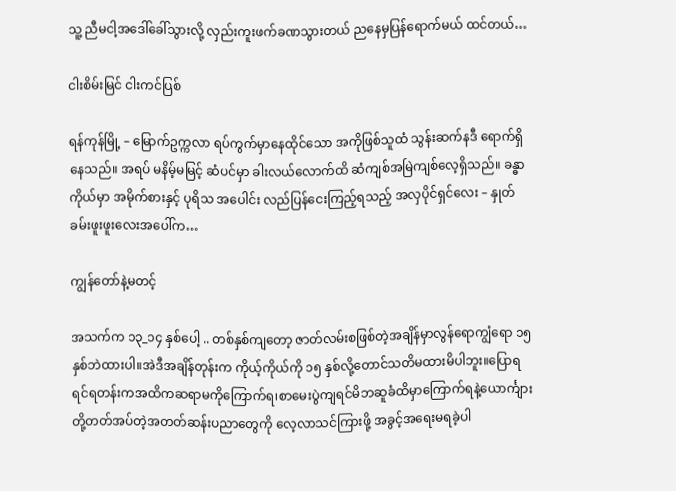သူ့ ညီမငါ့အဒေါ်ခေါ်သွားလို့ လှည်းကူးဖက်ခဏသွားတယ် ညနေမှပြန်ရောက်မယ် ထင်တယ်…

ငါးစိမ်းမြင် ငါးကင်ပြစ်

ရန်ကုန်မြို့ – မြောက်ဥက္ကလာ ရပ်ကွက်မှာနေထိုင်သော အကိုဖြစ်သူထံ သွန်းဆက်နဒီ ရောက်ရှိနေသည်။ အရပ် မနိမ့်မမြင့် ဆံပင်မှာ ခါးလယ်လောက်ထိ ဆံကျစ်အမြဲကျစ်လေ့ရှိသည်။ ခန္ဓာကိုယ်မှာ အမိုက်စားနှင့် ပုရိသ အပေါင်း လည်ပြန်ငေးကြည့်ရသည့် အလှပိုင်ရှင်လေး – နှုတ်ခမ်းဖူးဖူးလေးအပေါ်က…

ကျွန်တော်နဲ့မတင့်

အသက်က ၁၃_၁၄ နှစ်ပေါ့ .. တစ်နှစ်ကျတော့ ဇာတ်လမ်းစဖြစ်တဲ့အချိန်မှာလွန်ရောကျွံရော ၁၅ နှစ်ဘဲထားပါ။အဲဒီအချိန်တုန်းက ကိုယ့်ကိုယ်ကို ၁၅ နှစ်လို့တောင်သတိမထားမိပါဘူး။ပြောရရင်ရတန်းကအထိကဆရာမကိုကြောက်ရ၊စာမေးပွဲကျရင်မိဘဆူခံထိမှာကြောက်ရနဲ့ယောင်္ကျားတို့တတ်အပ်တဲ့အတတ်ဆန်းပညာတွေကို လေ့လာသင်ကြားဖို့ အခွင့်အရေးမရခဲ့ပါ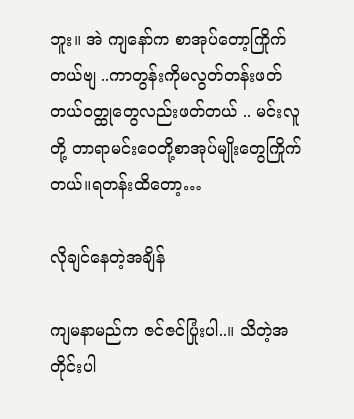ဘူး။ အဲ ကျနော်က စာအုပ်တော့ကြိုက်တယ်ဗျ ..ကာတွန်းကိုမလွတ်တန်းဖတ်တယ်ဝတ္ထုတွေလည်းဖတ်တယ် .. မင်းလူတို့ တာရာမင်းဝေတို့စာအုပ်မျိုးတွေကြိုက်တယ်။ရတန်းထိတော့…

လိုချင်နေတဲ့အချိန်

ကျမနာမည်က ဇင်ဇင်ပြုံးပါ..။ သိတဲ့အတိုင်းပါ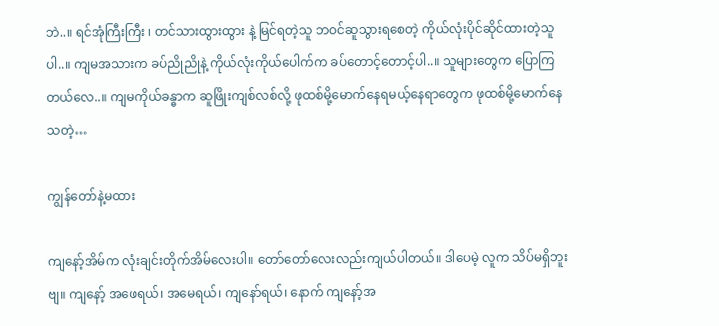ဘဲ..။ ရင်အုံကြီးကြီး ၊ တင်သားထွားထွား နဲ့ မြင်ရတဲ့သူ ဘဝင်ဆူသွားရစေတဲ့ ကိုယ်လုံးပိုင်ဆိုင်ထားတဲ့သူပါ..။ ကျမအသားက ခပ်ညိုညိုနဲ့ ကိုယ်လုံးကိုယ်ပေါက်က ခပ်တောင့်တောင့်ပါ..။ သူများတွေက ပြောကြတယ်လေ..။ ကျမကိုယ်ခန္ဓာက ဆူဖြိုးကျစ်လစ်လို့ ဖုထစ်မို့မောက်နေရမယ့်နေရာတွေက ဖုထစ်မို့မောက်နေသတဲ့…

ကျွန်တော်နဲ့မထား

ကျနော့်အိမ်က လုံးချင်းတိုက်အိမ်လေးပါ။ တော်တော်လေးလည်းကျယ်ပါတယ်။ ဒါပေမဲ့ လူက သိပ်မရှိဘူးဗျ။ ကျနော့် အဖေရယ်၊ အမေရယ်၊ ကျနော်ရယ်၊ နောက် ကျနော့်အ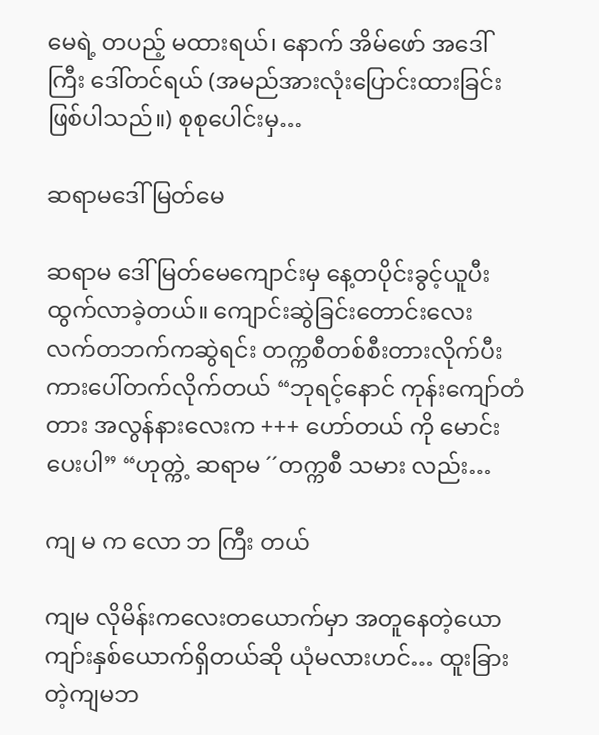မေရဲ့ တပည့် မထားရယ်၊ နောက် အိမ်ဖော် အဒေါ်ကြီး ဒေါ်တင်ရယ် (အမည်အားလုံးပြောင်းထားခြင်းဖြစ်ပါသည်။) စုစုပေါင်းမှ…

ဆရာမဒေါ်မြတ်မေ

ဆရာမ ဒေါ်မြတ်မေကျောင်းမှ နေ့တပိုင်းခွင့်ယူပီး ထွက်လာခဲ့တယ်။ ကျောင်းဆွဲခြင်းတောင်းလေး လက်တဘက်ကဆွဲရင်း တက္ကစီတစ်စီးတားလိုက်ပီး ကားပေါ်တက်လိုက်တယ် “ဘုရင့်နောင် ကုန်းကျော်တံတား အလွန်နားလေးက +++ ဟော်တယ် ကို မောင်းပေးပါ” “ဟုတ္ကဲ့ ဆရာမ ´´တက္ကစီ သမား လည်း…

ကျ မ က လော ဘ ကြီး တယ်

ကျမ လိုမိန်းကလေးတယောက်မှာ အတူနေတဲ့ယောကျာ်းနှစ်ယောက်ရှိတယ်ဆို ယုံမလားဟင်… ထူးခြားတဲ့ကျမဘ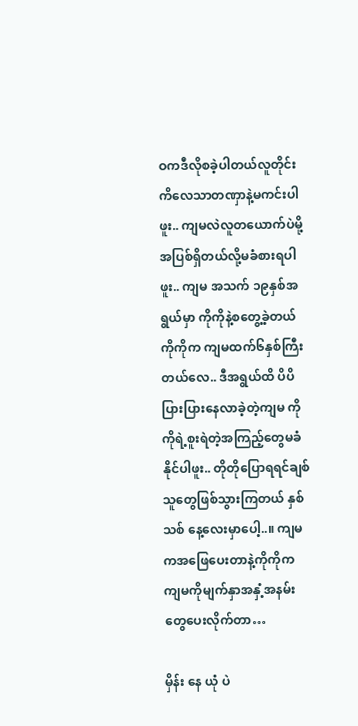ဝကဒီလိုစခဲ့ပါတယ်လူတိုင်းကိလေသာတဏှာနဲ့မကင်းပါဖူး.. ကျမလဲလူတယောက်ပဲမို့အပြစ်ရှိတယ်လို့မခံစားရပါဖူး.. ကျမ အသက် ၁၉နှစ်အရွယ်မှာ ကိုကိုနဲ့စတွေ့ခဲ့တယ် ကိုကိုက ကျမထက်၆နှစ်ကြီးတယ်လေ.. ဒီအရွယ်ထိ ပိပိပြားပြားနေလာခဲ့တဲ့ကျမ ကိုကိုရဲ့စူးရဲတဲ့အကြည့်တွေမခံနိုင်ပါဖူး.. တိုတိုပြောရရင်ချစ်သူတွေဖြစ်သွားကြတယ် နှစ်သစ် နေ့လေးမှာပေါ့..။ ကျမကအဖြေပေးတာနဲ့ကိုကိုက ကျမကိုမျက်နှာအနှံ့အနမ်းတွေပေးလိုက်တာ…

မှိန်း နေ ယုံ ပဲ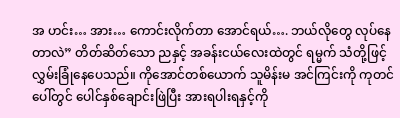အ ဟင်း… အား… ကောင်းလိုက်တာ အောင်ရယ်…. ဘယ်လိုတွေ လုပ်နေတာလဲ” တိတ်ဆိတ်သော ညနှင့် အခန်းငယ်လေးထဲတွင် ရမ္မက် သံတို့ဖြင့် လွှမ်းခြုံနေပေသည်။ ကိုအောင်တစ်ယောက် သူမိန်းမ အင်ကြင်းကို ကုတင်ပေါ်တွင် ပေါင်နှစ်ချောင်းဖြဲပြီး အားရပါးရနှင့်ကို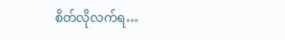စိတ်လိုလက်ရ…